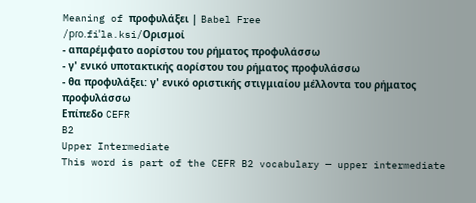Meaning of προφυλάξει | Babel Free
/pɾo.fiˈla.ksi/Ορισμοί
- απαρέμφατο αορίστου του ρήματος προφυλάσσω
- γ' ενικό υποτακτικής αορίστου του ρήματος προφυλάσσω
- θα προφυλάξει: γ' ενικό οριστικής στιγμιαίου μέλλοντα του ρήματος προφυλάσσω
Επίπεδο CEFR
B2
Upper Intermediate
This word is part of the CEFR B2 vocabulary — upper intermediate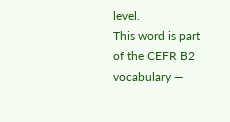level.
This word is part of the CEFR B2 vocabulary —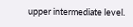upper intermediate level.